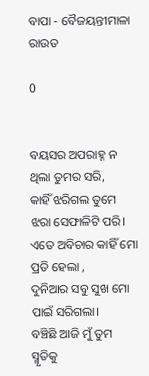ବାପା - ବୈଜୟନ୍ତୀମାଳା ରାଉତ

0


ବୟସର ଅପରାହ୍ନ ନ ଥିଲା ତୁମର ସରି,
କାହିଁ ଝରିଗଲ ତୁମେ ଝରା ସେଫାଳିଟି ପରି।
ଏତେ ଅବିଚାର କାହିଁ ମୋ ପ୍ରତି ହେଲା ,
ଦୁନିଆର ସବୁ ସୁଖ ମୋ ପାଇଁ ସରିଗଲା।
ବଞ୍ଚିଛି ଆଜି ମୁଁ ତୁମ ସ୍ମୃତିକୁ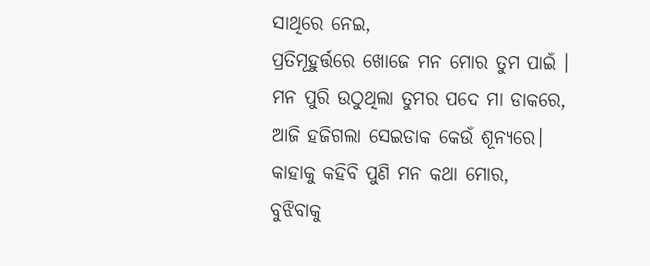ସାଥିରେ ନେଇ,
ପ୍ରତିମୂହୁର୍ତ୍ତରେ ଖୋଜେ ମନ ମୋର ତୁମ ପାଇଁ ।
ମନ ପୁରି ଉଠୁଥିଲା ତୁମର ପଦେ ମା ଡାକରେ,
ଆଜି ହଜିଗଲା ସେଇଡାକ କେଉଁ ଶୂନ୍ୟରେ।
କାହାକୁ କହିବି ପୁଣି ମନ କଥା ମୋର,
ବୁଝିବାକୁ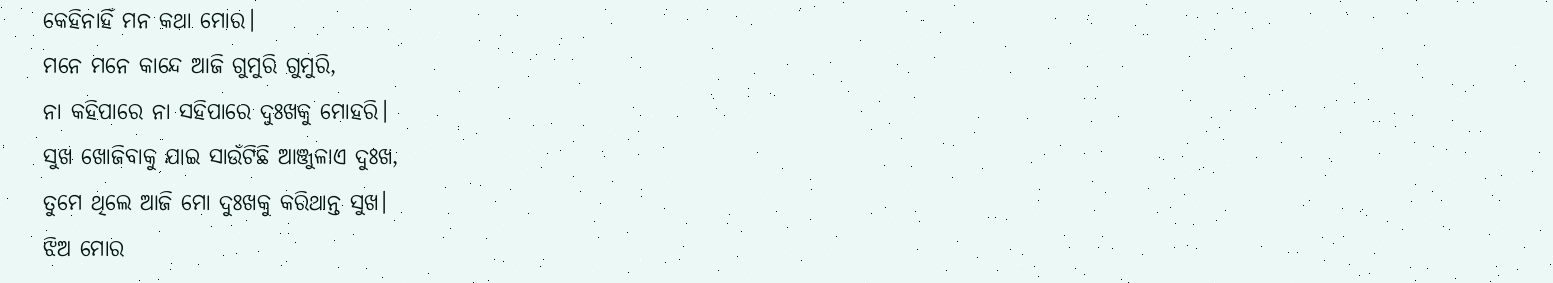କେହିନାହିଁ ମନ କଥା ମୋର।
ମନେ ମନେ କାନ୍ଦେ ଆଜି ଗୁମୁରି ଗୁମୁରି,
ନା କହିପାରେ ନା ସହିପାରେ ଦୁଃଖକୁ ମୋହରି।
ସୁଖ ଖୋଜିବାକୁ ଯାଇ ସାଉଁଟିଛି ଆଞ୍ଜୁଳାଏ ଦୁଃଖ,
ତୁମେ ଥିଲେ ଆଜି ମୋ ଦୁଃଖକୁ କରିଥାନ୍ତ ସୁଖ।
ଝିଅ ମୋର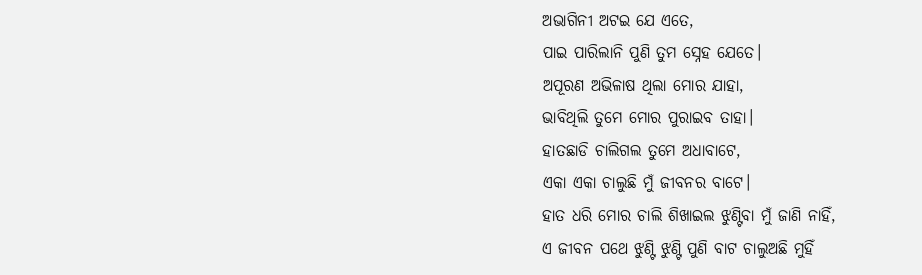ଅଭାଗିନୀ ଅଟଇ ଯେ ଏତେ,
ପାଇ ପାରିଲାନି ପୁଣି ତୁମ ସ୍ନେହ ଯେତେ।
ଅପୂରଣ ଅଭିଳାଷ ଥିଲା ମୋର ଯାହା,
ଭାବିଥିଲି ତୁମେ ମୋର ପୁରାଇବ ତାହା।
ହାତଛାଡି ଚାଲିଗଲ ତୁମେ ଅଧାବାଟେ,
ଏକା ଏକା ଚାଲୁଛି ମୁଁ ଜୀବନର ବାଟେ।
ହାତ ଧରି ମୋର ଚାଲି ଶିଖାଇଲ ଝୁଣ୍ଟିବା ମୁଁ ଜାଣି ନାହିଁ,
ଏ ଜୀବନ ପଥେ ଝୁଣ୍ଟି ଝୁଣ୍ଟି ପୁଣି ବାଟ ଚାଲୁଅଛି ମୁହିଁ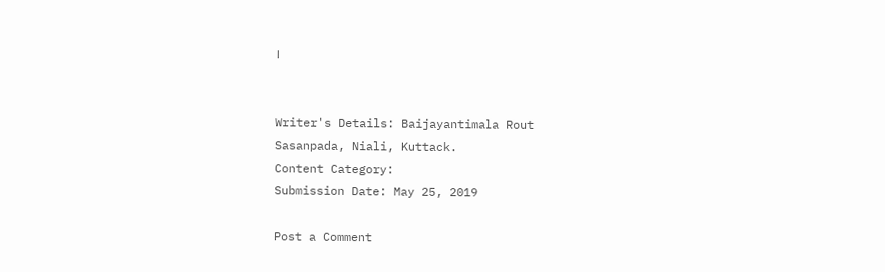।


Writer's Details: Baijayantimala Rout
Sasanpada, Niali, Kuttack.
Content Category:
Submission Date: May 25, 2019

Post a Comment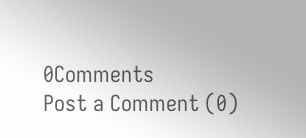0Comments
Post a Comment (0)